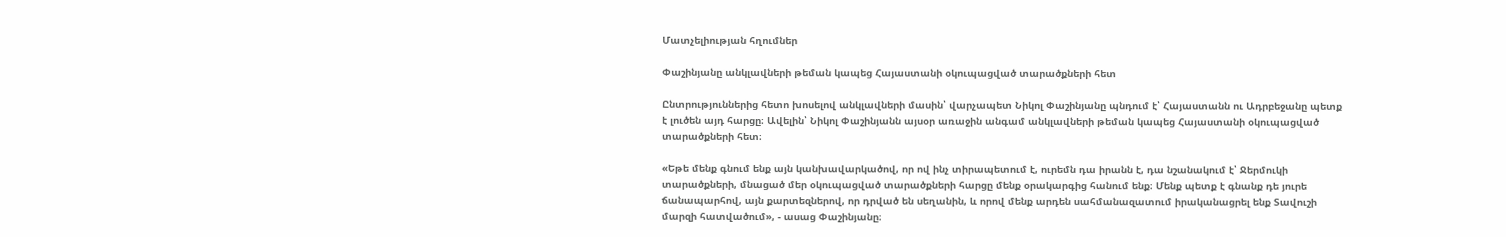Մատչելիության հղումներ

Փաշինյանը անկլավների թեման կապեց Հայաստանի օկուպացված տարածքների հետ

Ընտրություններից հետո խոսելով անկլավների մասին՝ վարչապետ Նիկոլ Փաշինյանը պնդում է՝ Հայաստանն ու Ադրբեջանը պետք է լուծեն այդ հարցը։ Ավելին՝ Նիկոլ Փաշինյանն այսօր առաջին անգամ անկլավների թեման կապեց Հայաստանի օկուպացված տարածքների հետ։

«Եթե մենք գնում ենք այն կանխավարկածով, որ ով ինչ տիրապետում է, ուրեմն դա իրանն է, դա նշանակում է՝ Ջերմուկի տարածքների, մնացած մեր օկուպացված տարածքների հարցը մենք օրակարգից հանում ենք։ Մենք պետք է գնանք դե յուրե ճանապարհով, այն քարտեզներով, որ դրված են սեղանին, և որով մենք արդեն սահմանազատում իրականացրել ենք Տավուշի մարզի հատվածում», - ասաց Փաշինյանը։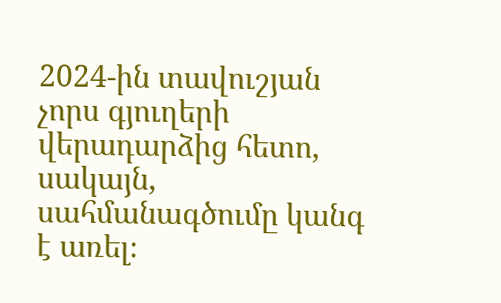2024-ին տավուշյան չորս գյուղերի վերադարձից հետո, սակայն, սահմանագծումը կանգ է առել։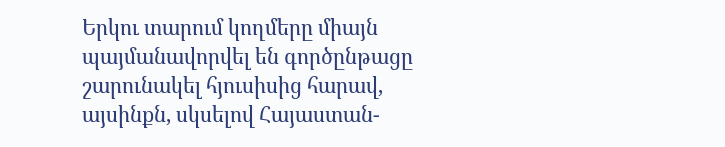Երկու տարում կողմերը միայն պայմանավորվել են գործընթացը շարունակել հյուսիսից հարավ, այսինքն, սկսելով Հայաստան-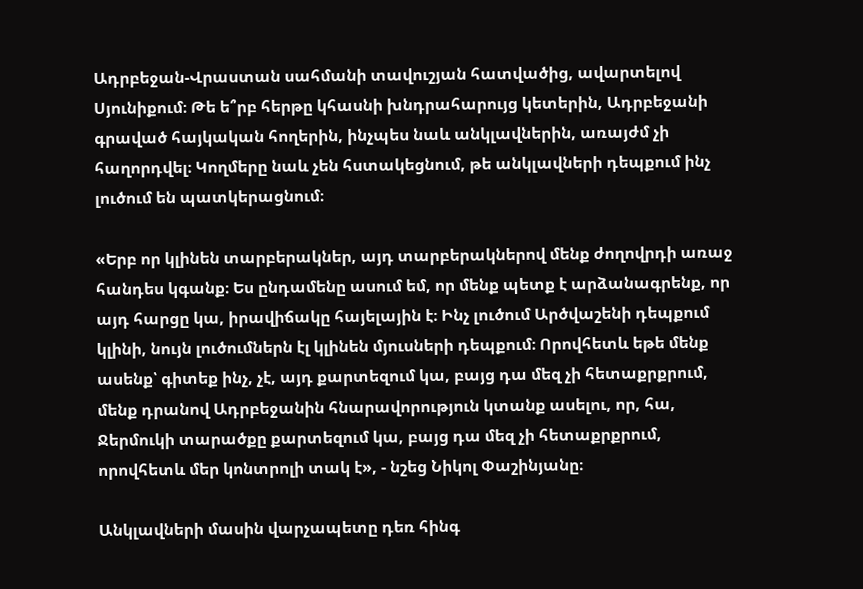Ադրբեջան-Վրաստան սահմանի տավուշյան հատվածից, ավարտելով Սյունիքում։ Թե ե՞րբ հերթը կհասնի խնդրահարույց կետերին, Ադրբեջանի գրաված հայկական հողերին, ինչպես նաև անկլավներին, առայժմ չի հաղորդվել։ Կողմերը նաև չեն հստակեցնում, թե անկլավների դեպքում ինչ լուծում են պատկերացնում։

«Երբ որ կլինեն տարբերակներ, այդ տարբերակներով մենք ժողովրդի առաջ հանդես կգանք։ Ես ընդամենը ասում եմ, որ մենք պետք է արձանագրենք, որ այդ հարցը կա, իրավիճակը հայելային է։ Ինչ լուծում Արծվաշենի դեպքում կլինի, նույն լուծումներն էլ կլինեն մյուսների դեպքում։ Որովհետև եթե մենք ասենք՝ գիտեք ինչ, չէ, այդ քարտեզում կա, բայց դա մեզ չի հետաքրքրում, մենք դրանով Ադրբեջանին հնարավորություն կտանք ասելու, որ, հա, Ջերմուկի տարածքը քարտեզում կա, բայց դա մեզ չի հետաքրքրում, որովհետև մեր կոնտրոլի տակ է», - նշեց Նիկոլ Փաշինյանը։

Անկլավների մասին վարչապետը դեռ հինգ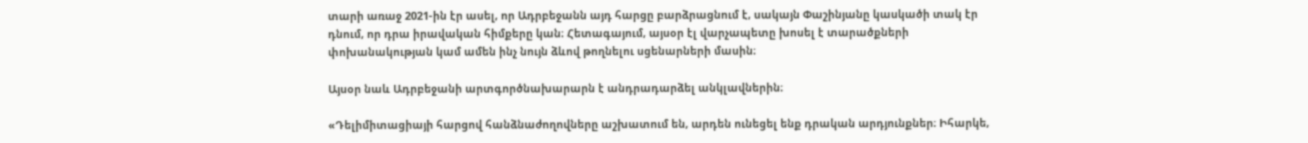տարի առաջ 2021-ին էր ասել, որ Ադրբեջանն այդ հարցը բարձրացնում է, սակայն Փաշինյանը կասկածի տակ էր դնում, որ դրա իրավական հիմքերը կան։ Հետագայում, այսօր էլ վարչապետը խոսել է տարածքների փոխանակության կամ ամեն ինչ նույն ձևով թողնելու սցենարների մասին։

Այսօր նաև Ադրբեջանի արտգործնախարարն է անդրադարձել անկլավներին։

«Դելիմիտացիայի հարցով հանձնաժողովները աշխատում են, արդեն ունեցել ենք դրական արդյունքներ։ Իհարկե,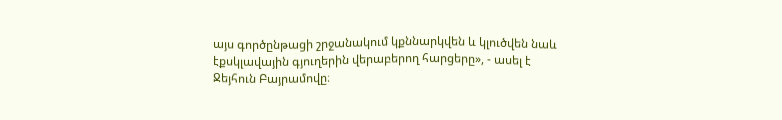այս գործընթացի շրջանակում կքննարկվեն և կլուծվեն նաև էքսկլավային գյուղերին վերաբերող հարցերը», - ասել է Ջեյհուն Բայրամովը։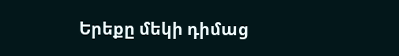Երեքը մեկի դիմաց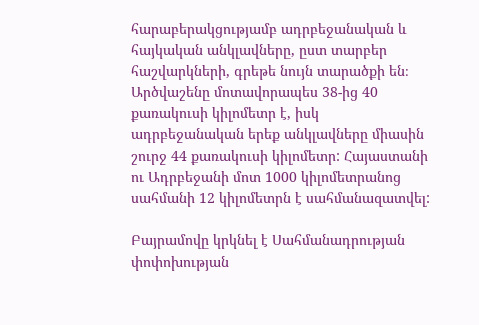հարաբերակցությամբ ադրբեջանական և հայկական անկլավները, ըստ տարբեր հաշվարկների, գրեթե նույն տարածքի են։ Արծվաշենը մոտավորապես 38-ից 40 քառակուսի կիլոմետր է, իսկ ադրբեջանական երեք անկլավները միասին շուրջ 44 քառակուսի կիլոմետր: Հայաստանի ու Ադրբեջանի մոտ 1000 կիլոմետրանոց սահմանի 12 կիլոմետրն է սահմանազատվել:

Բայրամովը կրկնել է Սահմանադրության փոփոխության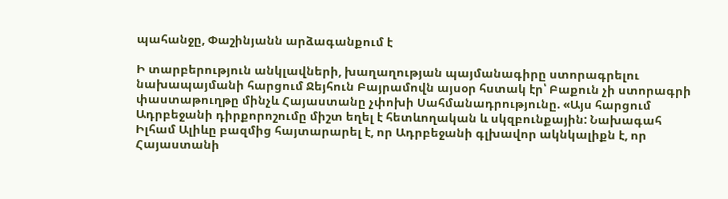պահանջը, Փաշինյանն արձագանքում է

Ի տարբերություն անկլավների, խաղաղության պայմանագիրը ստորագրելու նախապայմանի հարցում Ջեյհուն Բայրամովն այսօր հստակ էր՝ Բաքուն չի ստորագրի փաստաթուղթը մինչև Հայաստանը չփոխի Սահմանադրությունը. «Այս հարցում Ադրբեջանի դիրքորոշումը միշտ եղել է հետևողական և սկզբունքային: Նախագահ Իլհամ Ալիևը բազմից հայտարարել է, որ Ադրբեջանի գլխավոր ակնկալիքն է, որ Հայաստանի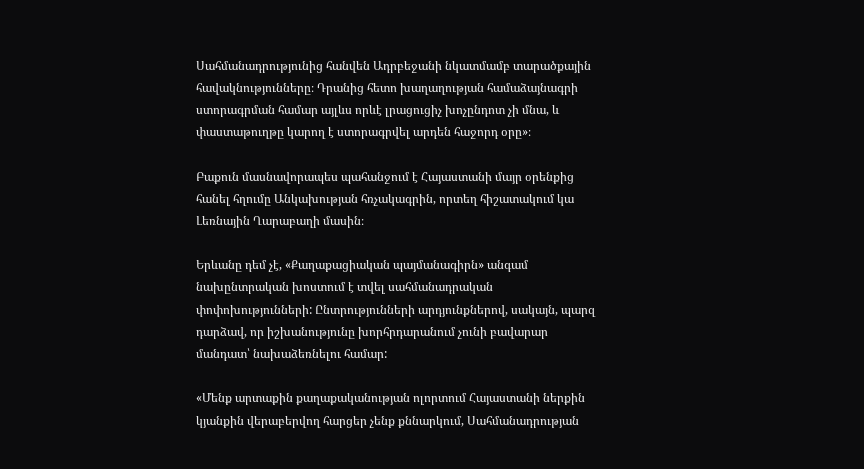Սահմանադրությունից հանվեն Ադրբեջանի նկատմամբ տարածքային հավակնությունները։ Դրանից հետո խաղաղության համաձայնագրի ստորագրման համար այլևս որևէ լրացուցիչ խոչընդոտ չի մնա, և փաստաթուղթը կարող է ստորագրվել արդեն հաջորդ օրը»։

Բաքուն մասնավորապես պահանջում է Հայաստանի մայր օրենքից հանել հղումը Անկախության հռչակագրին, որտեղ հիշատակում կա Լեռնային Ղարաբաղի մասին։

Երևանը դեմ չէ, «Քաղաքացիական պայմանագիրն» անգամ նախընտրական խոստում է տվել սահմանադրական փոփոխությունների: Ընտրությունների արդյունքներով, սակայն, պարզ դարձավ, որ իշխանությունը խորհրդարանում չունի բավարար մանդատ՝ նախաձեռնելու համար:

«Մենք արտաքին քաղաքականության ոլորտում Հայաստանի ներքին կյանքին վերաբերվող հարցեր չենք քննարկում, Սահմանադրության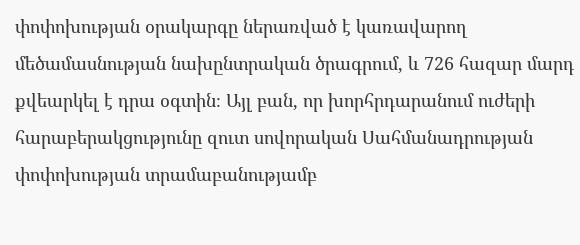փոփոխության օրակարգը ներառված է կառավարող մեծամասնության նախընտրական ծրագրում, և 726 հազար մարդ քվեարկել է դրա օգտին։ Այլ բան, որ խորհրդարանում ուժերի հարաբերակցությունը զուտ սովորական Սահմանադրության փոփոխության տրամաբանությամբ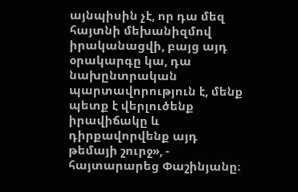այնպիսին չէ, որ դա մեզ հայտնի մեխանիզմով իրականացվի, բայց այդ օրակարգը կա, դա նախընտրական պարտավորություն է, մենք պետք է վերլուծենք իրավիճակը և դիրքավորվենք այդ թեմայի շուրջ», - հայտարարեց Փաշինյանը։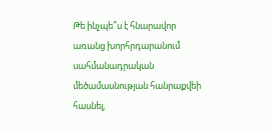Թե ինչպե՞ս է հնարավոր առանց խորհրդարանում սահմանադրական մեծամասնության հանրաքվեի հասնել,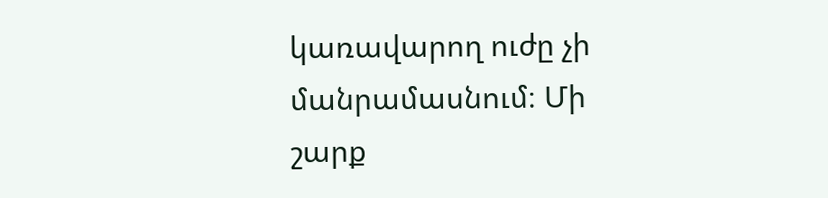կառավարող ուժը չի մանրամասնում։ Մի շարք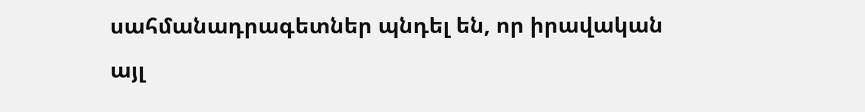սահմանադրագետներ պնդել են, որ իրավական այլ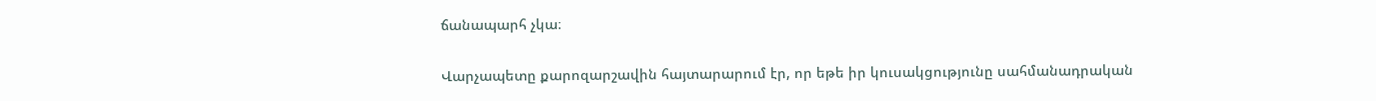ճանապարհ չկա։

Վարչապետը քարոզարշավին հայտարարում էր, որ եթե իր կուսակցությունը սահմանադրական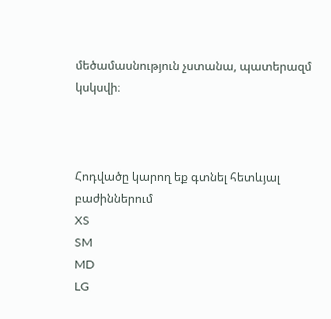մեծամասնություն չստանա, պատերազմ կսկսվի։



Հոդվածը կարող եք գտնել հետևյալ բաժիններում
XS
SM
MD
LG